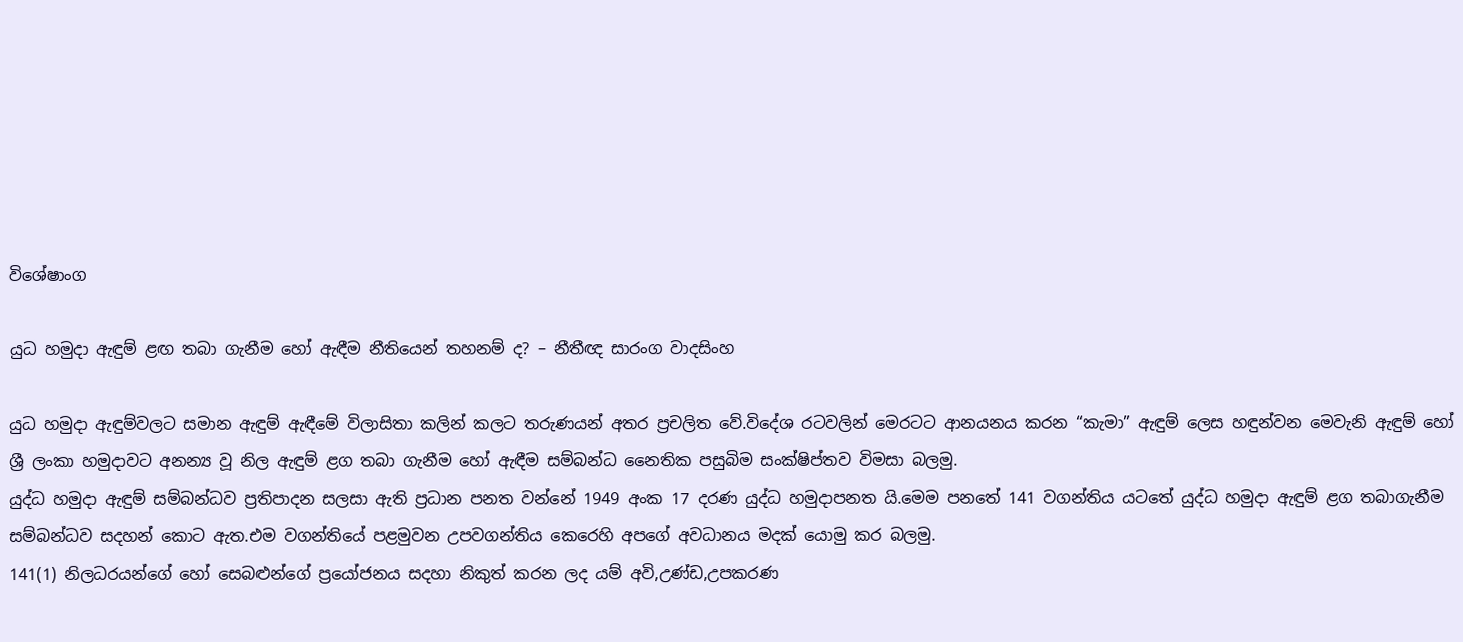විශේෂාංග

යුධ හමුදා ඇඳුම් ළඟ තබා ගැනීම හෝ ඇඳීම නීතියෙන් තහනම් ද? – නීතීඥ සාරංග වාදසිංහ

යුධ හමුදා ඇඳුම්වලට සමාන ඇඳුම් ඇඳීමේ විලාසිතා කලින් කලට තරුණයන් අතර ප්‍රචලිත වේ.විදේශ රටවලින් මෙරටට ආනයනය කරන “කැමා” ඇඳුම් ලෙස හඳුන්වන මෙවැනි ඇඳුම් හෝ ශ්‍රී ලංකා හමුදාවට අනන්‍ය වූ නිල ඇඳුම් ළග තබා ගැනීම හෝ ඇඳීම සම්බන්ධ නෛතික පසුබිම සංක්ෂිප්තව විමසා බලමු.
යුද්ධ හමුදා ඇඳුම් සම්බන්ධව ප්‍රතිපාදන සලසා ඇති ප්‍රධාන පනත වන්නේ 1949 අංක 17 දරණ යුද්ධ හමුදාපනත යි.මෙම පනතේ 141 වගන්තිය යටතේ යුද්ධ හමුදා ඇඳුම් ළග තබාගැනීම සම්බන්ධව සදහන් කොට ඇත.එම වගන්තියේ පළමුවන උපවගන්තිය කෙරෙහි අපගේ අවධානය මදක් යොමු කර බලමු.
141(1) නිලධරයන්ගේ හෝ සෙබළුන්ගේ ප්‍රයෝජනය සදහා නිකුත් කරන ලද යම් අවි,උණ්ඩ,උපකරණ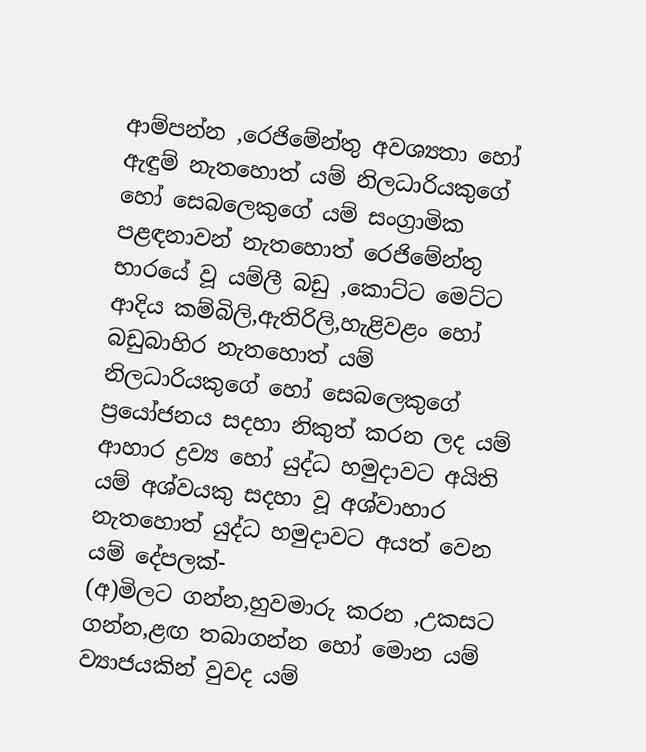ආම්පන්න ,රෙජිමේන්තු අවශ්‍යතා හෝ ඇඳුම් නැතහොත් යම් නිලධාරියකුගේ හෝ සෙබලෙකුගේ යම් සංග්‍රාමික පළඳනාවන් නැතහොත් රෙජිමේන්තු භාරයේ වූ යම්ලී බඩු ,කොට්ට මෙට්ට ආදිය කම්බිලි,ඇතිරිලි,හැළිවළං හෝ බඩුබාහිර නැතහොත් යම් නිලධාරියකුගේ හෝ සෙබලෙකුගේ ප්‍රයෝජනය සදහා නිකුත් කරන ලද යම් ආහාර ද්‍රව්‍ය හෝ යුද්ධ හමුදාවට අයිති යම් අශ්වයකු සදහා වූ අශ්වාහාර නැතහොත් යුද්ධ හමුදාවට අයත් වෙන යම් දේපලක්-
(අ)මිලට ගන්න,හුවමාරු කරන ,උකසට ගන්න,ළඟ තබාගන්න හෝ මොන යම් ව්‍යාජයකින් වුවද යම්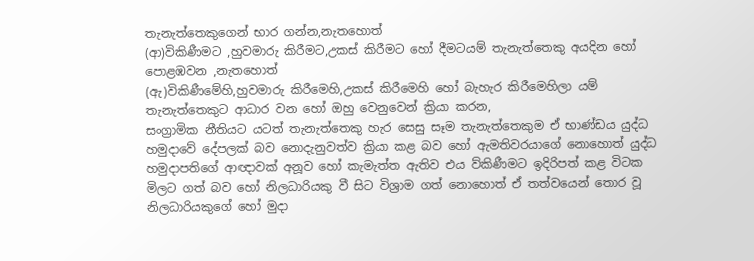තැනැත්තෙකුගෙන් භාර ගන්න,නැතහොත්
(ආ)විකිණීමට ,හුවමාරු කිරීමට,උකස් කිරීමට හෝ දීමටයම් තැනැත්තෙකු අයදින හෝ පොළඹවන ,නැතහොත්
(ඇ)විකිණීමේහි,හුවමාරු කිරීමෙහි,උකස් කිරීමෙහි හෝ බැහැර කිරීමෙහිලා යම් තැනැත්තෙකුට ආධාර වන හෝ ඔහු වෙනුවෙන් ක්‍රියා කරන,
සංග්‍රාමික නීතියට යටත් තැනැත්තෙකු හැර සෙසු සෑම තැනැත්තෙකුම ඒ භාණ්ඩය යුද්ධ හමුදාවේ දේපලක් බව නොදැනුවත්ව ක්‍රියා කළ බව හෝ ඇමතිවරයාගේ නොහොත් යුද්ධ හමුදාපතිගේ ආඥාවක් අනූව හෝ කැමැත්ත ඇතිව එය ව්කිණීමට ඉදිරිපත් කළ විටක මිලට ගත් බව හෝ නිලධාරියකු වී සිට විශ්‍රාම ගත් නොහොත් ඒ තත්වයෙන් තොර වූ නිලධාරියකුගේ හෝ මුදා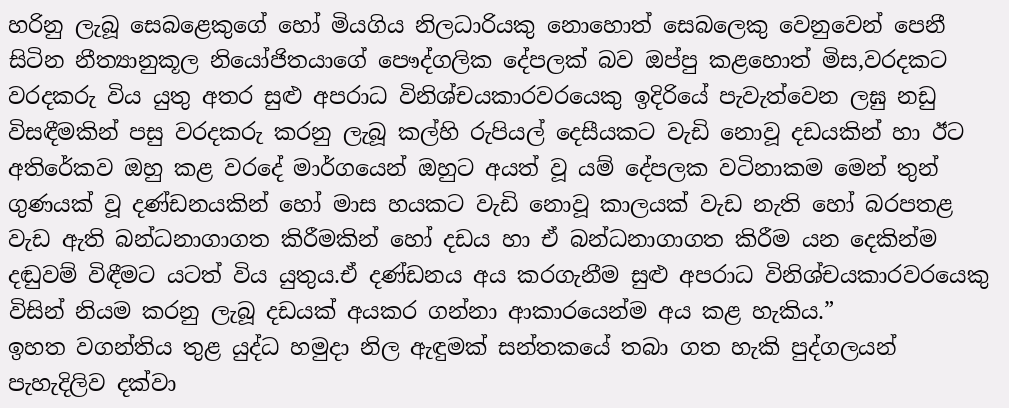හරිනු ලැබූ සෙබළෙකුගේ හෝ මියගිය නිලධාරියකු නොහොත් සෙබලෙකු වෙනුවෙන් පෙනී සිටින නීත්‍යානුකූල නියෝජිතයාගේ පෞද්ගලික දේපලක් බව ඔප්පු කළහොත් මිස,වරදකට වරදකරු විය යුතු අතර සුළු අපරාධ විනිශ්චයකාරවරයෙකු ඉදිරියේ පැවැත්වෙන ලඝු නඩු විසඳීමකින් පසු වරදකරු කරනු ලැබූ කල්හි රුපියල් දෙසීයකට වැඩි නොවූ දඩයකින් හා ඊට අතිරේකව ඔහු කළ වරදේ මාර්ගයෙන් ඔහුට අයත් වූ යම් දේපලක වටිනාකම මෙන් තුන් ගුණයක් වූ දණ්ඩනයකින් හෝ මාස හයකට වැඩි නොවූ කාලයක් වැඩ නැති හෝ බරපතළ වැඩ ඇති බන්ධනාගාගත කිරීමකින් හෝ දඩය හා ඒ බන්ධනාගාගත කිරීම යන දෙකින්ම දඬුවම් විඳීමට යටත් විය යුතුය.ඒ දණ්ඩනය අය කරගැනීම සුළු අපරාධ විනිශ්චයකාරවරයෙකු විසින් නියම කරනු ලැබූ දඩයක් අයකර ගන්නා ආකාරයෙන්ම අය කළ හැකිය.”
ඉහත වගන්තිය තුළ යුද්ධ හමුදා නිල ඇඳුමක් සන්තකයේ තබා ගත හැකි පුද්ගලයන් පැහැදිලිව දක්වා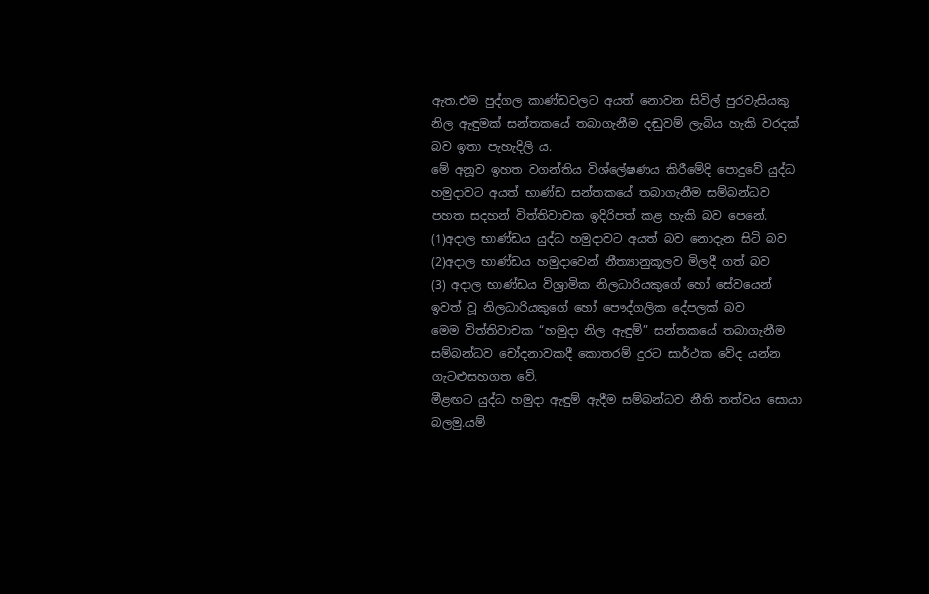ඇත.එම පුද්ගල කාණ්ඩවලට අයත් නොවන සිවිල් පුරවැසියකු නිල ඇඳුමක් සන්තකයේ තබාගැනීම දඬුවම් ලැබිය හැකි වරදක් බව ඉතා පැහැදිලි ය.
මේ අනූව ඉහත වගන්තිය විශ්ලේෂණය කිරීමේදි පොදුවේ යුද්ධ හමුදාවට අයත් භාණ්ඩ සන්තකයේ තබාගැනීම සම්බන්ධව පහත සදහන් විත්තිවාචක ඉදිරිපත් කළ හැකි බව පෙනේ.
(1)අදාල භාණ්ඩය යුද්ධ හමුදාවට අයත් බව නොදැන සිටි බව
(2)අදාල භාණ්ඩය හමුදාවෙන් නීත්‍යානුකූලව මිලදී ගත් බව
(3) අදාල භාණ්ඩය විශ්‍රාමික නිලධාරියකුගේ හෝ සේවයෙන් ඉවත් වූ නිලධාරියකුගේ හෝ පෞද්ගලික දේපලක් බව
මෙම විත්තිවාචක “හමුදා නිල ඇඳුම්” සන්තකයේ තබාගැනීම සම්බන්ධව චෝදනාවකදී කොතරම් දුරට සාර්ථක වේද යන්න ගැටළුසහගත වේ.
මීළඟට යුද්ධ හමුදා ඇඳුම් ඇදීම සම්බන්ධව නීති තත්වය සොයා බලමු.යම්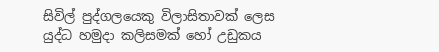සිවිල් පුද්ගලයෙකු විලාසිතාවක් ලෙස යුද්ධ හමුදා කලිසමක් හෝ උඩුකය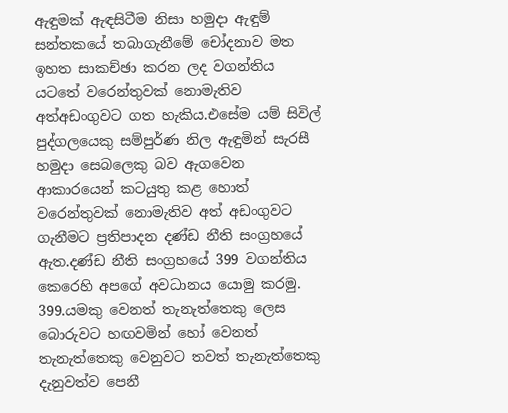ඇඳුමක් ඇඳසිටීම නිසා හමුදා ඇඳුම් සන්තකයේ තබාගැනීමේ චෝදනාව මත ඉහත සාකච්ඡා කරන ලද වගන්තිය යටතේ වරෙන්තුවක් නොමැතිව අත්අඩංගුවට ගත හැකිය.එසේම යම් සිවිල් පුද්ගලයෙකු සම්පුර්ණ නිල ඇඳුමින් සැරසී හමුදා සෙබලෙකු බව ඇගවෙන ආකාරයෙන් කටයුතු කළ හොත් වරෙන්තුවක් නොමැතිව අත් අඩංගුවට ගැනීමට ප්‍රතිපාදන දණ්ඩ නීති සංග්‍රහයේ ඇත.දණ්ඩ නීති සංග්‍රහයේ 399 වගන්තිය කෙරෙහි අපගේ අවධානය යොමු කරමු.
399.යමකු වෙනත් තැනැත්තෙකු ලෙස බොරුවට හඟවමින් හෝ වෙනත් තැනැත්තෙකු වෙනුවට තවත් තැනැත්තෙකු දැනුවත්ව පෙනී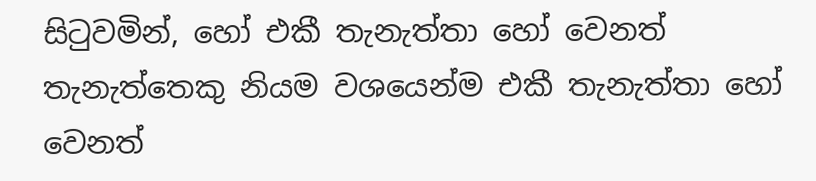සිටුවමින්, හෝ එකී තැනැත්තා හෝ වෙනත් තැනැත්තෙකු නියම වශයෙන්ම එකී තැනැත්තා හෝ වෙනත්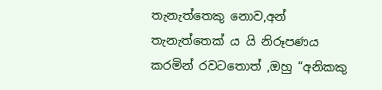තැනැත්තෙකු නොව,අන් තැනැත්තෙක් ය යි නිරූපණය කරමින් රවටතොත් ,ඔහු “අනිකකු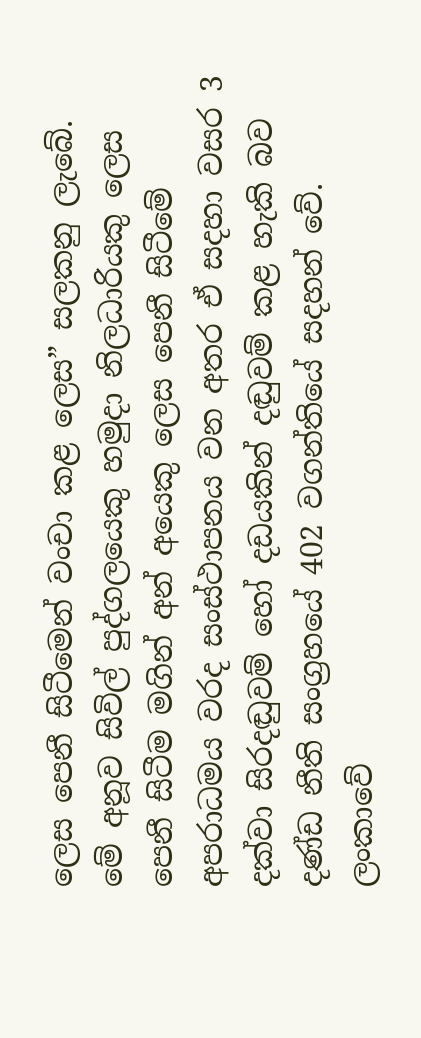ලෙස පෙනී සිටීමෙන් වංචා කළ ලෙස” සලකනු ලැබේ.
මේ අනූව සිවිල් පුද්ගලයෙකු හමුදා නිලධාරියකු ලෙස පෙනී සිටීම මගින් අන් අයෙකු ලෙස පෙනී සිටීමේ අපරාධමය වරද සංස්ථාපනය වන අතර ඒ සදහා වසර 3 දක්වා සිරදඬුවම් හෝ දඩයකින් දඬුවම් කළ හැකි බව දණ්ඩ නීති සංග්‍රහයේ 402 වගන්තියේ සදහන් වේ.
ලංකාවේ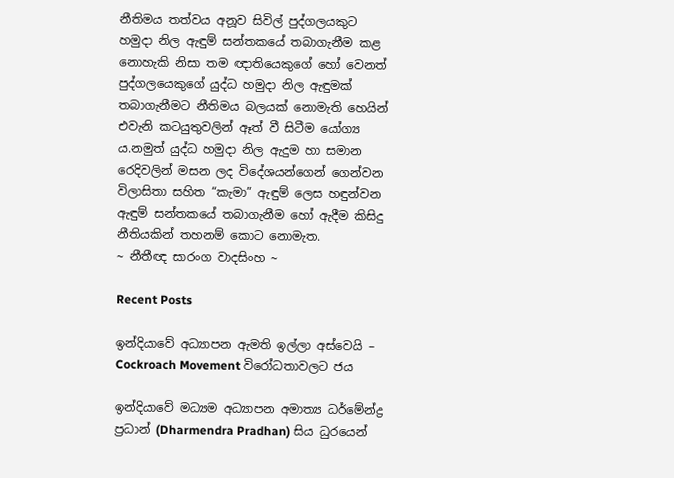නීතිමය තත්වය අනූව සිවිල් පුද්ගලයකුට හමුදා නිල ඇඳුම් සන්තකයේ තබාගැනීම කළ නොහැකි නිසා තම ඥාතියෙකුගේ හෝ වෙනත් පුද්ගලයෙකුගේ යුද්ධ හමුදා නිල ඇඳුමක් තබාගැනීමට නීතිමය බලයක් නොමැති හෙයින් එවැනි කටයුතුවලින් ඈත් වී සිටීම යෝග්‍ය ය.නමුත් යුද්ධ හමුදා නිල ඇදුම හා සමාන රෙදිවලින් මසන ලද විදේශයන්ගෙන් ගෙන්වන විලාසිතා සහිත “කැමා” ඇඳුම් ලෙස හඳුන්වන ඇඳුම් සන්තකයේ තබාගැනීම හෝ ඇදීම කිසිදු නීතියකින් තහනම් කොට නොමැත.
~ නීතීඥ සාරංග වාදසිංහ ~

Recent Posts

ඉන්දියාවේ අධ්‍යාපන ඇමති ඉල්ලා අස්වෙයි – Cockroach Movement විරෝධතාවලට ජය

ඉන්දියාවේ මධ්‍යම අධ්‍යාපන අමාත්‍ය ධර්මේන්ද්‍ර ප්‍රධාන් (Dharmendra Pradhan) සිය ධුරයෙන්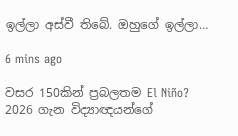ඉල්ලා අස්වී තිබේ. ඔහුගේ ඉල්ලා…

6 mins ago

වසර 150කින් ප්‍රබලතම El Niño? 2026 ගැන විද්‍යාඥයන්ගේ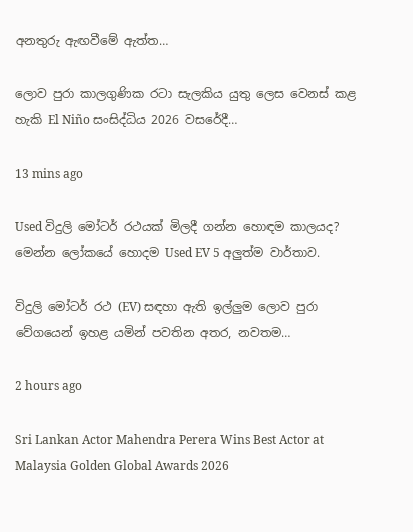අනතුරු ඇඟවීමේ ඇත්ත…

ලොව පුරා කාලගුණික රටා සැලකිය යුතු ලෙස වෙනස් කළ හැකි El Niño සංසිද්ධිය 2026 වසරේදී…

13 mins ago

Used විදුලි මෝටර් රථයක් මිලදී ගන්න හොඳම කාලයද? මෙන්න ලෝකයේ හොදම Used EV 5 අලුත්ම වාර්තාව.

විදුලි මෝටර් රථ (EV) සඳහා ඇති ඉල්ලුම ලොව පුරා වේගයෙන් ඉහළ යමින් පවතින අතර, නවතම…

2 hours ago

Sri Lankan Actor Mahendra Perera Wins Best Actor at Malaysia Golden Global Awards 2026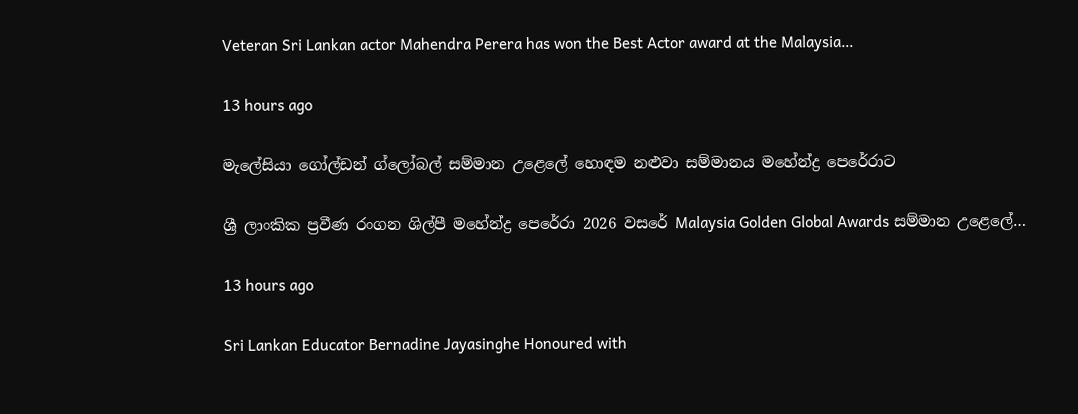Veteran Sri Lankan actor Mahendra Perera has won the Best Actor award at the Malaysia…

13 hours ago

මැලේසියා ගෝල්ඩන් ග්ලෝබල් සම්මාන උළෙලේ හොඳම නළුවා සම්මානය මහේන්ද්‍ර පෙරේරාට

ශ්‍රී ලාංකික ප්‍රවීණ රංගන ශිල්පී මහේන්ද්‍ර පෙරේරා 2026 වසරේ Malaysia Golden Global Awards සම්මාන උළෙලේ…

13 hours ago

Sri Lankan Educator Bernadine Jayasinghe Honoured with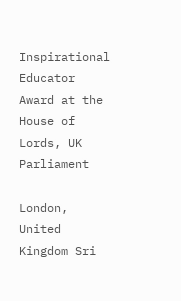Inspirational Educator Award at the House of Lords, UK Parliament

London, United Kingdom Sri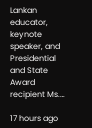Lankan educator, keynote speaker, and Presidential and State Award recipient Ms.…

17 hours ago